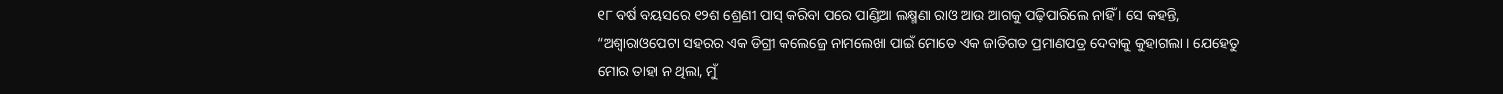୧୮ ବର୍ଷ ବୟସରେ ୧୨ଶ ଶ୍ରେଣୀ ପାସ୍ କରିବା ପରେ ପାଣ୍ଡିଆ ଲକ୍ଷ୍ମଣା ରାଓ ଆଉ ଆଗକୁ ପଢ଼ିପାରିଲେ ନାହିଁ । ସେ କହନ୍ତି, “ଅଶ୍ୱାରାଓପେଟା ସହରର ଏକ ଡିଗ୍ରୀ କଲେଜ୍ରେ ନାମଲେଖା ପାଇଁ ମୋତେ ଏକ ଜାତିଗତ ପ୍ରମାଣପତ୍ର ଦେବାକୁ କୁହାଗଲା । ଯେହେତୁ ମୋର ତାହା ନ ଥିଲା, ମୁଁ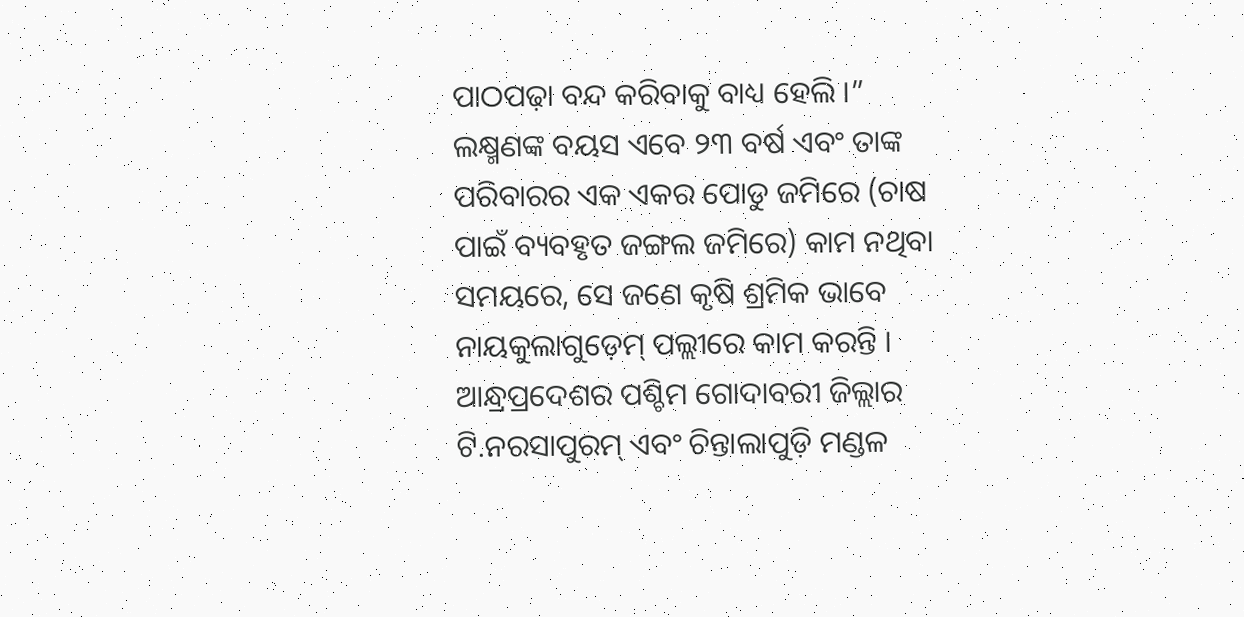ପାଠପଢ଼ା ବନ୍ଦ କରିବାକୁ ବାଧ୍ୟ ହେଲି ।”
ଲକ୍ଷ୍ମଣଙ୍କ ବୟସ ଏବେ ୨୩ ବର୍ଷ ଏବଂ ତାଙ୍କ ପରିବାରର ଏକ ଏକର ପୋଡୁ ଜମିରେ (ଚାଷ ପାଇଁ ବ୍ୟବହୃତ ଜଙ୍ଗଲ ଜମିରେ) କାମ ନଥିବା ସମୟରେ, ସେ ଜଣେ କୃଷି ଶ୍ରମିକ ଭାବେ ନାୟକୁଲାଗୁଡ଼େମ୍ ପଲ୍ଲୀରେ କାମ କରନ୍ତି ।
ଆନ୍ଧ୍ରପ୍ରଦେଶର ପଶ୍ଚିମ ଗୋଦାବରୀ ଜିଲ୍ଲାର ଟି.ନରସାପୁରମ୍ ଏବଂ ଚିନ୍ତାଲାପୁଡ଼ି ମଣ୍ଡଳ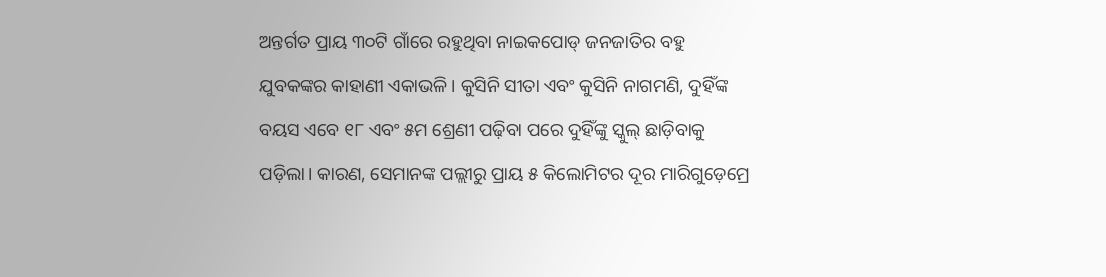ଅନ୍ତର୍ଗତ ପ୍ରାୟ ୩୦ଟି ଗାଁରେ ରହୁଥିବା ନାଇକପୋଡ୍ ଜନଜାତିର ବହୁ ଯୁବକଙ୍କର କାହାଣୀ ଏକାଭଳି। କୁସିନି ସୀତା ଏବଂ କୁସିନି ନାଗମଣି, ଦୁହିଁଙ୍କ ବୟସ ଏବେ ୧୮ ଏବଂ ୫ମ ଶ୍ରେଣୀ ପଢ଼ିବା ପରେ ଦୁହିଁଙ୍କୁ ସ୍କୁଲ୍ ଛାଡ଼ିବାକୁ ପଡ଼ିଲା। କାରଣ, ସେମାନଙ୍କ ପଲ୍ଲୀରୁ ପ୍ରାୟ ୫ କିଲୋମିଟର ଦୂର ମାରିଗୁଡ଼େମ୍ରେ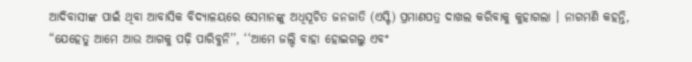ଆଦିବାସୀଙ୍କ ପାଇଁ ଥିବା ଆବାସିକ ବିଦ୍ୟାଳୟରେ ସେମାନଙ୍କୁ ଅଧିସୂଚିତ ଜନଜାତି (ଏସ୍ଟି) ପ୍ରମାଣପତ୍ର ଦାଖଲ କରିବାକୁ କୁହାଗଲା । ନାଗମଣି କହନ୍ତି, “ଯେହେତୁ ଆମେ ଆଉ ଆଗକୁ ପଢ଼ି ପାରିବୁନି’’, ‘‘ଆମେ ଜଲ୍ଦି ବାହା ହୋଇଗଲୁ ଏବଂ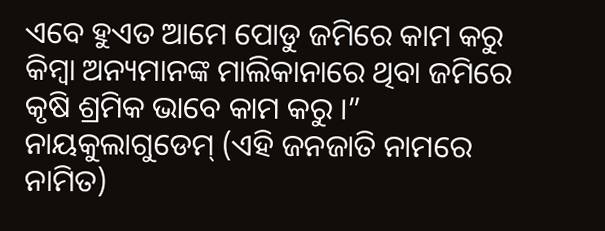ଏବେ ହୁଏତ ଆମେ ପୋଡୁ ଜମିରେ କାମ କରୁ କିମ୍ବା ଅନ୍ୟମାନଙ୍କ ମାଲିକାନାରେ ଥିବା ଜମିରେ କୃଷି ଶ୍ରମିକ ଭାବେ କାମ କରୁ ।”
ନାୟକୁଲାଗୁଡେମ୍ (ଏହି ଜନଜାତି ନାମରେ ନାମିତ)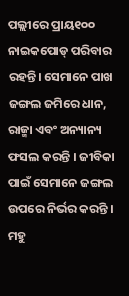ପଲ୍ଲୀରେ ପ୍ରାୟ୧୦୦ ନାଇକପୋଡ୍ ପରିବାର ରହନ୍ତି। ସେମାନେ ପାଖ ଜଙ୍ଗଲ ଜମିରେ ଧାନ, ରାଜ୍ମା ଏବଂ ଅନ୍ୟାନ୍ୟ ଫସଲ କରନ୍ତି । ଜୀବିକା ପାଇଁ ସେମାନେ ଜଙ୍ଗଲ ଉପରେ ନିର୍ଭର କରନ୍ତି । ମହୁ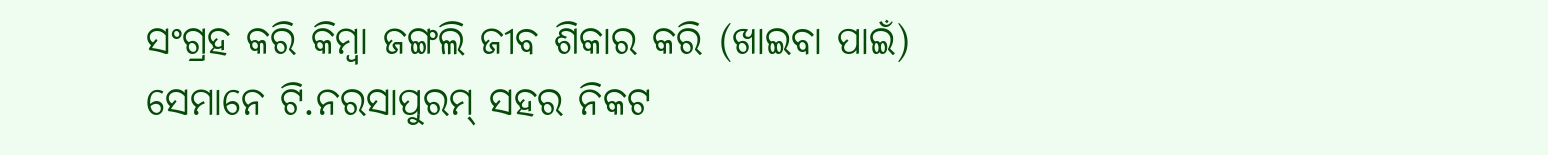ସଂଗ୍ରହ କରି କିମ୍ବା ଜଙ୍ଗଲି ଜୀବ ଶିକାର କରି (ଖାଇବା ପାଇଁ) ସେମାନେ ଟି.ନରସାପୁରମ୍ ସହର ନିକଟ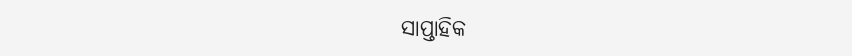ସାପ୍ତାହିକ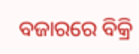ବଜାରରେ ବିକ୍ରି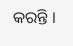କରନ୍ତି ।